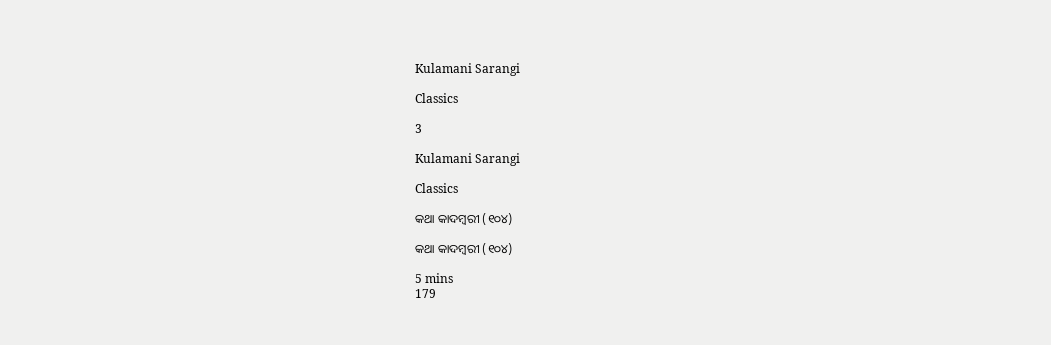Kulamani Sarangi

Classics

3

Kulamani Sarangi

Classics

କଥା କାଦମ୍ବରୀ (୧୦୪)

କଥା କାଦମ୍ବରୀ (୧୦୪)

5 mins
179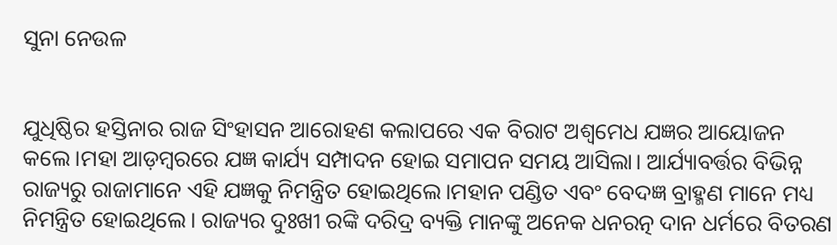ସୁନା ନେଉଳ


ଯୁଧିଷ୍ଠିର ହସ୍ତିନାର ରାଜ ସିଂହାସନ ଆରୋହଣ କଲାପରେ ଏକ ବିରାଟ ଅଶ୍ଵମେଧ ଯଜ୍ଞର ଆୟୋଜନ କଲେ।ମହା ଆଡ଼ମ୍ବରରେ ଯଜ୍ଞ କାର୍ଯ୍ୟ ସମ୍ପାଦନ ହୋଇ ସମାପନ ସମୟ ଆସିଲା। ଆର୍ଯ୍ୟାବର୍ତ୍ତର ବିଭିନ୍ନ ରାଜ୍ୟରୁ ରାଜାମାନେ ଏହି ଯଜ୍ଞକୁ ନିମନ୍ତ୍ରିତ ହୋଇଥିଲେ।ମହାନ ପଣ୍ଡିତ ଏବଂ ବେଦଜ୍ଞ ବ୍ରାହ୍ମଣ ମାନେ ମଧ୍ୟ ନିମନ୍ତ୍ରିତ ହୋଇଥିଲେ। ରାଜ୍ୟର ଦୁଃଖୀ ରଙ୍କି ଦରିଦ୍ର ବ୍ୟକ୍ତି ମାନଙ୍କୁ ଅନେକ ଧନରତ୍ନ ଦାନ ଧର୍ମରେ ବିତରଣ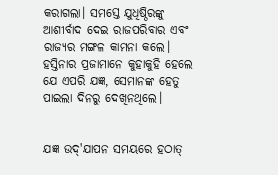କରାଗଲା। ସମସ୍ତେ ଯୁଧିଷ୍ଠିରଙ୍କୁ ଆଶୀର୍ବାଦ ଦେଇ ରାଜପରିବାର ଏବଂ ରାଜ୍ୟର ମଙ୍ଗଳ କାମନା କଲେ। ହସ୍ତିନାର ପ୍ରଜାମାନେ କୁହାକୁହି ହେଲେ ଯେ ଏପରି ଯଜ୍ଞ, ସେମାନଙ୍କ ହେତୁ ପାଇଲା ଦିନରୁ ଦେଖିନଥିଲେ।


ଯଜ୍ଞ ଉଦ୍'ଯାପନ ସମୟରେ ହଠାତ୍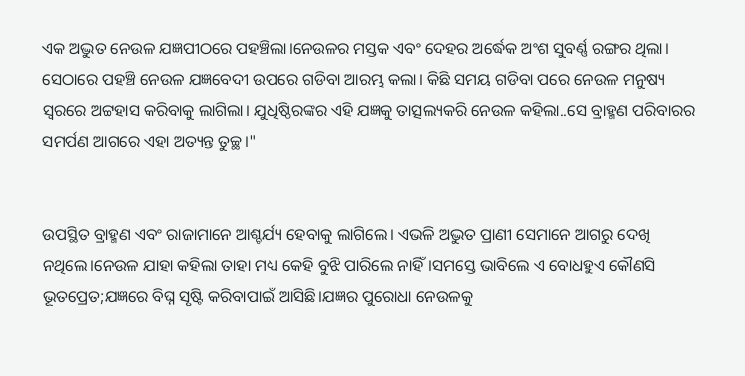ଏକ ଅଦ୍ଭୁତ ନେଉଳ ଯଜ୍ଞପୀଠରେ ପହଞ୍ଚିଲା।ନେଉଳର ମସ୍ତକ ଏବଂ ଦେହର ଅର୍ଦ୍ଧେକ ଅଂଶ ସୁବର୍ଣ୍ଣ ରଙ୍ଗର ଥିଲା। ସେଠାରେ ପହଞ୍ଚି ନେଉଳ ଯଜ୍ଞବେଦୀ ଉପରେ ଗଡିବା ଆରମ୍ଭ କଲା। କିଛି ସମୟ ଗଡିବା ପରେ ନେଉଳ ମନୁଷ୍ୟ ସ୍ବରରେ ଅଟ୍ଟହାସ କରିବାକୁ ଲାଗିଲା। ଯୁଧିଷ୍ଠିରଙ୍କର ଏହି ଯଜ୍ଞକୁ ତାତ୍ସଲ୍ୟକରି ନେଉଳ କହିଲା..ସେ ବ୍ରାହ୍ମଣ ପରିବାରର ସମର୍ପଣ ଆଗରେ ଏହା ଅତ୍ୟନ୍ତ ତୁଚ୍ଛ।"


ଉପସ୍ଥିତ ବ୍ରାହ୍ମଣ ଏବଂ ରାଜାମାନେ ଆଶ୍ଚର୍ଯ୍ୟ ହେବାକୁ ଲାଗିଲେ। ଏଭଳି ଅଦ୍ଭୁତ ପ୍ରାଣୀ ସେମାନେ ଆଗରୁ ଦେଖି ନଥିଲେ।ନେଉଳ ଯାହା କହିଲା ତାହା ମଧ୍ୟ କେହି ବୁଝି ପାରିଲେ ନାହିଁ।ସମସ୍ତେ ଭାବିଲେ ଏ ବୋଧହୁଏ କୌଣସି ଭୂତପ୍ରେତ;ଯଜ୍ଞରେ ବିଘ୍ନ ସୃଷ୍ଟି କରିବାପାଇଁ ଆସିଛି।ଯଜ୍ଞର ପୁରୋଧା ନେଉଳକୁ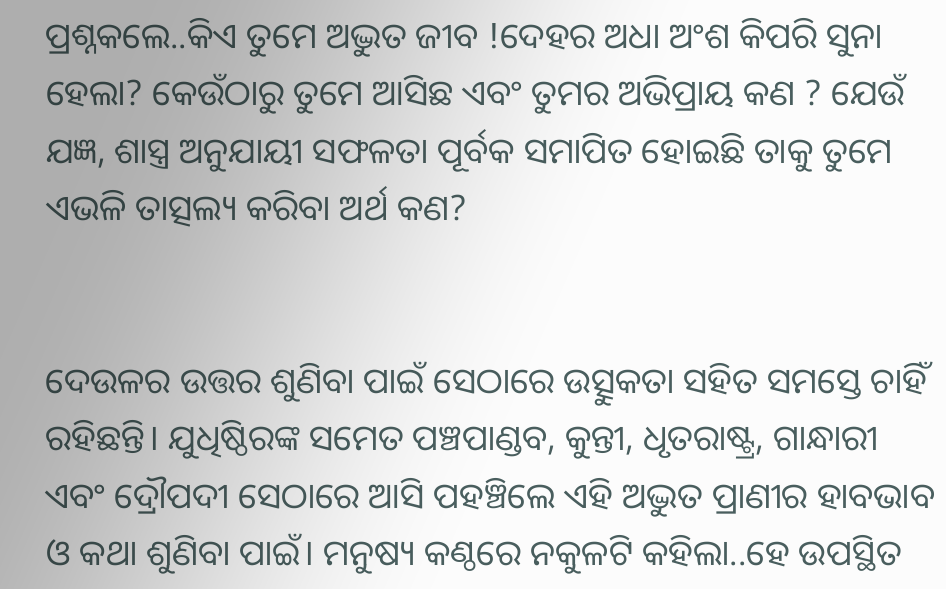ପ୍ରଶ୍ନକଲେ..କିଏ ତୁମେ ଅଦ୍ଭୁତ ଜୀବ !ଦେହର ଅଧା ଅଂଶ କିପରି ସୁନା ହେଲା? କେଉଁଠାରୁ ତୁମେ ଆସିଛ ଏବଂ ତୁମର ଅଭିପ୍ରାୟ କଣ ? ଯେଉଁ ଯଜ୍ଞ, ଶାସ୍ତ୍ର ଅନୁଯାୟୀ ସଫଳତା ପୂର୍ବକ ସମାପିତ ହୋଇଛି ତାକୁ ତୁମେ ଏଭଳି ତାତ୍ସଲ୍ୟ କରିବା ଅର୍ଥ କଣ?


ଦେଉଳର ଉତ୍ତର ଶୁଣିବା ପାଇଁ ସେଠାରେ ଉତ୍ସୁକତା ସହିତ ସମସ୍ତେ ଚାହିଁ ରହିଛନ୍ତି। ଯୁଧିଷ୍ଠିରଙ୍କ ସମେତ ପଞ୍ଚପାଣ୍ଡବ, କୁନ୍ତୀ, ଧୃତରାଷ୍ଟ୍ର, ଗାନ୍ଧାରୀ ଏବଂ ଦ୍ରୌପଦୀ ସେଠାରେ ଆସି ପହଞ୍ଚିଲେ ଏହି ଅଦ୍ଭୁତ ପ୍ରାଣୀର ହାବଭାବ ଓ କଥା ଶୁଣିବା ପାଇଁ। ମନୁଷ୍ୟ କଣ୍ଠରେ ନକୁଳଟି କହିଲା..ହେ ଉପସ୍ଥିତ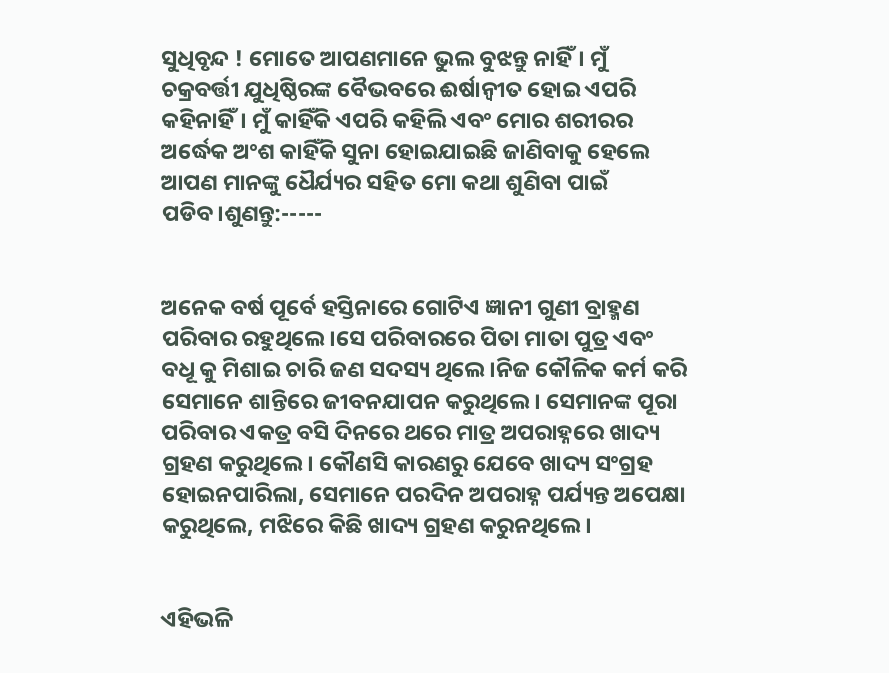ସୁଧିବୃନ୍ଦ ! ମୋତେ ଆପଣମାନେ ଭୁଲ ବୁଝନ୍ତୁ ନାହିଁ। ମୁଁ ଚକ୍ରବର୍ତ୍ତୀ ଯୁଧିଷ୍ଠିରଙ୍କ ବୈଭବରେ ଈର୍ଷାନ୍ବୀତ ହୋଇ ଏପରି କହିନାହିଁ। ମୁଁ କାହିଁକି ଏପରି କହିଲି ଏବଂ ମୋର ଶରୀରର ଅର୍ଦ୍ଧେକ ଅଂଶ କାହିଁକି ସୁନା ହୋଇଯାଇଛି ଜାଣିବାକୁ ହେଲେ ଆପଣ ମାନଙ୍କୁ ଧୈର୍ଯ୍ୟର ସହିତ ମୋ କଥା ଶୁଣିବା ପାଇଁ ପଡିବ।ଶୁଣନ୍ତୁ:-----


ଅନେକ ବର୍ଷ ପୂର୍ବେ ହସ୍ତିନାରେ ଗୋଟିଏ ଜ୍ଞାନୀ ଗୁଣୀ ବ୍ରାହ୍ମଣ ପରିବାର ରହୁଥିଲେ।ସେ ପରିବାରରେ ପିତା ମାତା ପୁତ୍ର ଏବଂ ବଧୂ କୁ ମିଶାଇ ଚାରି ଜଣ ସଦସ୍ୟ ଥିଲେ।ନିଜ କୌଳିକ କର୍ମ କରି ସେମାନେ ଶାନ୍ତିରେ ଜୀବନଯାପନ କରୁଥିଲେ। ସେମାନଙ୍କ ପୂରା ପରିବାର ଏକତ୍ର ବସି ଦିନରେ ଥରେ ମାତ୍ର ଅପରାହ୍ନରେ ଖାଦ୍ୟ ଗ୍ରହଣ କରୁଥିଲେ। କୌଣସି କାରଣରୁ ଯେବେ ଖାଦ୍ୟ ସଂଗ୍ରହ ହୋଇନପାରିଲା, ସେମାନେ ପରଦିନ ଅପରାହ୍ନ ପର୍ଯ୍ୟନ୍ତ ଅପେକ୍ଷା କରୁଥିଲେ, ମଝିରେ କିଛି ଖାଦ୍ୟ ଗ୍ରହଣ କରୁନଥିଲେ।


ଏହିଭଳି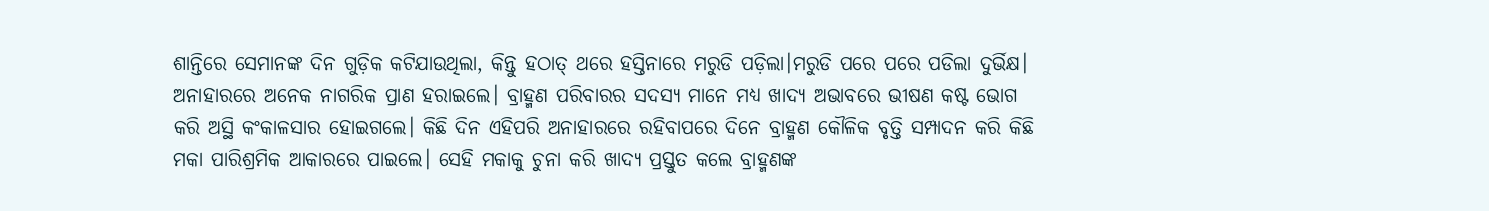ଶାନ୍ତିରେ ସେମାନଙ୍କ ଦିନ ଗୁଡ଼ିକ କଟିଯାଉଥିଲା, କିନ୍ତୁ ହଠାତ୍ ଥରେ ହସ୍ତିନାରେ ମରୁଡି ପଡ଼ିଲା।ମରୁଡି ପରେ ପରେ ପଡିଲା ଦୁର୍ଭିକ୍ଷ। ଅନାହାରରେ ଅନେକ ନାଗରିକ ପ୍ରାଣ ହରାଇଲେ। ବ୍ରାହ୍ମଣ ପରିବାରର ସଦସ୍ୟ ମାନେ ମଧ୍ୟ ଖାଦ୍ୟ ଅଭାବରେ ଭୀଷଣ କଷ୍ଟ ଭୋଗ କରି ଅସ୍ଥି କଂକାଳସାର ହୋଇଗଲେ। କିଛି ଦିନ ଏହିପରି ଅନାହାରରେ ରହିବାପରେ ଦିନେ ବ୍ରାହ୍ମଣ କୌଳିକ ବୃତ୍ତି ସମ୍ପାଦନ କରି କିଛି ମକା ପାରିଶ୍ରମିକ ଆକାରରେ ପାଇଲେ। ସେହି ମକାକୁ ଚୁନା କରି ଖାଦ୍ୟ ପ୍ରସ୍ତୁତ କଲେ ବ୍ରାହ୍ମଣଙ୍କ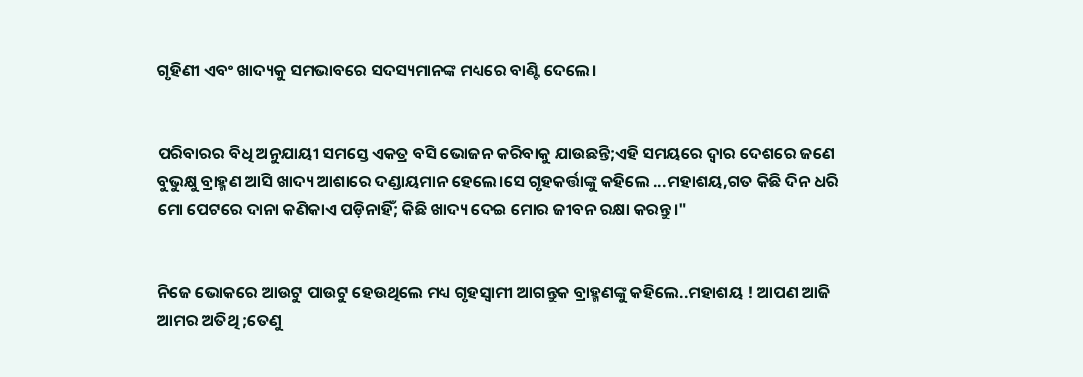ଗୃହିଣୀ ଏବଂ ଖାଦ୍ୟକୁ ସମଭାବରେ ସଦସ୍ୟମାନଙ୍କ ମଧ୍ୟରେ ବାଣ୍ଟି ଦେଲେ।


ପରିବାରର ବିଧି ଅନୁଯାୟୀ ସମସ୍ତେ ଏକତ୍ର ବସି ଭୋଜନ କରିବାକୁ ଯାଉଛନ୍ତି;ଏହି ସମୟରେ ଦ୍ବାର ଦେଶରେ ଜଣେ ବୁଭୁକ୍ଷୁ ବ୍ରାହ୍ମଣ ଆସି ଖାଦ୍ୟ ଆଶାରେ ଦଣ୍ଡାୟମାନ ହେଲେ।ସେ ଗୃହକର୍ତ୍ତାଙ୍କୁ କହିଲେ ...ମହାଶୟ,ଗତ କିଛି ଦିନ ଧରି ମୋ ପେଟରେ ଦାନା କଣିକାଏ ପଡ଼ିନାହିଁ; କିଛି ଖାଦ୍ୟ ଦେଇ ମୋର ଜୀବନ ରକ୍ଷା କରନ୍ତୁ।"


ନିଜେ ଭୋକରେ ଆଉଟୁ ପାଉଟୁ ହେଉଥିଲେ ମଧ୍ୟ ଗୃହସ୍ଵାମୀ ଆଗନ୍ତୁକ ବ୍ରାହ୍ମଣଙ୍କୁ କହିଲେ..ମହାଶୟ ! ଆପଣ ଆଜି ଆମର ଅତିଥି ;ତେଣୁ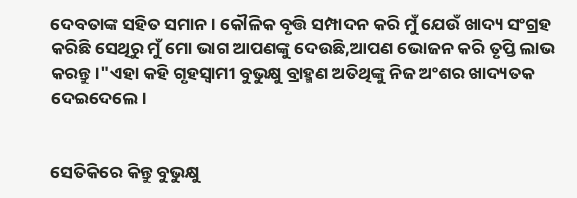ଦେବତାଙ୍କ ସହିତ ସମାନ। କୌଳିକ ବୃତ୍ତି ସମ୍ପାଦନ କରି ମୁଁ ଯେଉଁ ଖାଦ୍ୟ ସଂଗ୍ରହ କରିଛି ସେଥିରୁ ମୁଁ ମୋ ଭାଗ ଆପଣଙ୍କୁ ଦେଉଛି,ଆପଣ ଭୋଜନ କରି ତୃପ୍ତି ଲାଭ କରନ୍ତୁ।"ଏହା କହି ଗୃହସ୍ବାମୀ ବୁଭୁକ୍ଷୁ ବ୍ରାହ୍ମଣ ଅତିଥିଙ୍କୁ ନିଜ ଅଂଶର ଖାଦ୍ୟତକ ଦେଇଦେଲେ।


ସେତିକିରେ କିନ୍ତୁ ବୁଭୁକ୍ଷୁ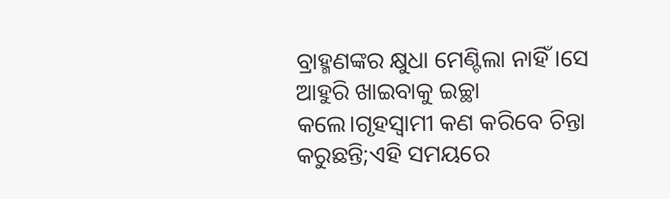ବ୍ରାହ୍ମଣଙ୍କର କ୍ଷୁଧା ମେଣ୍ଟିଲା ନାହିଁ।ସେ ଆହୁରି ଖାଇବାକୁ ଇଚ୍ଛା କଲେ।ଗୃହସ୍ବାମୀ କଣ କରିବେ ଚିନ୍ତା କରୁଛନ୍ତି;ଏହି ସମୟରେ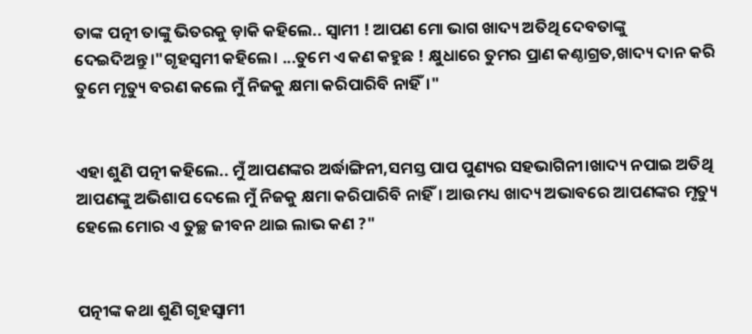ତାଙ୍କ ପତ୍ନୀ ତାଙ୍କୁ ଭିତରକୁ ଡ଼ାକି କହିଲେ.. ସ୍ବାମୀ ! ଆପଣ ମୋ ଭାଗ ଖାଦ୍ୟ ଅତିଥି ଦେବତାଙ୍କୁ ଦେଇଦିଅନ୍ତୁ।"ଗୃହସ୍ବମୀ କହିଲେ। ...ତୁମେ ଏ କଣ କହୁଛ ! କ୍ଷୁଧାରେ ତୁମର ପ୍ରାଣ କଣ୍ଠାଗ୍ରତ,ଖାଦ୍ୟ ଦାନ କରି ତୁମେ ମୃତ୍ୟୁ ବରଣ କଲେ ମୁଁ ନିଜକୁ କ୍ଷମା କରିପାରିବି ନାହିଁ।"


ଏହା ଶୁଣି ପତ୍ନୀ କହିଲେ.. ମୁଁ ଆପଣଙ୍କର ଅର୍ଦ୍ଧାଙ୍ଗିନୀ,ସମସ୍ତ ପାପ ପୁଣ୍ୟର ସହଭାଗିନୀ।ଖାଦ୍ୟ ନପାଇ ଅତିଥି ଆପଣଙ୍କୁ ଅଭିଶାପ ଦେଲେ ମୁଁ ନିଜକୁ କ୍ଷମା କରିପାରିବି ନାହିଁ। ଆଉମଧ୍ୟ ଖାଦ୍ୟ ଅଭାବରେ ଆପଣଙ୍କର ମୃତ୍ୟୁ ହେଲେ ମୋର ଏ ତୁଚ୍ଛ ଜୀବନ ଥାଇ ଲାଭ କଣ ?"


ପତ୍ନୀଙ୍କ କଥା ଶୁଣି ଗୃହସ୍ବାମୀ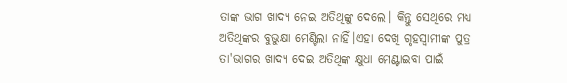ତାଙ୍କ ଭାଗ ଖାଦ୍ୟ ନେଇ ଅତିଥିଙ୍କୁ ଦେଲେ। କିନ୍ତୁ ସେଥିରେ ମଧ୍ୟ ଅତିଥିଙ୍କର ବୁଭୁକ୍ଷା ମେଣ୍ଟିଲା ନାହିଁ।ଏହା ଦେଖି ଗୃହସ୍ବାମୀଙ୍କ ପୁତ୍ର ତା'ଭାଗର ଖାଦ୍ୟ ଦେଇ ଅତିଥିଙ୍କ କ୍ଷୁଧା ମେଣ୍ଟାଇବା ପାଇଁ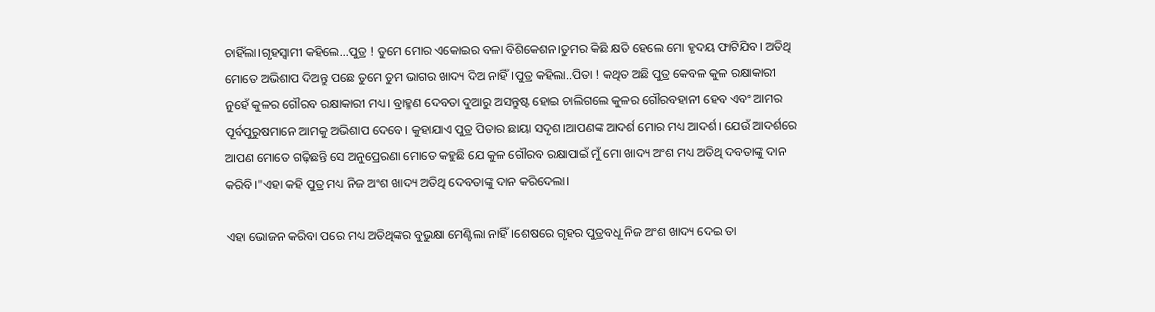ଚାହିଁଲା।ଗୃହସ୍ବାମୀ କହିଲେ...ପୁତ୍ର ! ତୁମେ ମୋର ଏକୋଇର ବଳା ବିଶିକେଶନ।ତୁମର କିଛି କ୍ଷତି ହେଲେ ମୋ ହୃଦୟ ଫାଟିଯିବ। ଅତିଥି ମୋତେ ଅଭିଶାପ ଦିଅନ୍ତୁ ପଛେ ତୁମେ ତୁମ ଭାଗର ଖାଦ୍ୟ ଦିଅ ନାହିଁ।ପୁତ୍ର କହିଲା..ପିତା ! କଥିତ ଅଛି ପୁତ୍ର କେବଳ କୁଳ ରକ୍ଷାକାରୀ ନୁହେଁ କୁଳର ଗୌରବ ରକ୍ଷାକାରୀ ମଧ୍ୟ। ବ୍ରାହ୍ମଣ ଦେବତା ଦୁଆରୁ ଅସନ୍ତୁଷ୍ଟ ହୋଇ ଚାଲିଗଲେ କୁଳର ଗୌରବହାନୀ ହେବ ଏବଂ ଆମର ପୂର୍ବପୁରୁଷମାନେ ଆମକୁ ଅଭିଶାପ ଦେବେ। କୁହାଯାଏ ପୁତ୍ର ପିତାର ଛାୟା ସଦୃଶ।ଆପଣଙ୍କ ଆଦର୍ଶ ମୋର ମଧ୍ୟ ଆଦର୍ଶ। ଯେଉଁ ଆଦର୍ଶରେ ଆପଣ ମୋତେ ଗଢ଼ିଛନ୍ତି ସେ ଅନୁପ୍ରେରଣା ମୋତେ କହୁଛି ଯେ କୁଳ ଗୌରବ ରକ୍ଷାପାଇଁ ମୁଁ ମୋ ଖାଦ୍ୟ ଅଂଶ ମଧ୍ୟ ଅତିଥି ଦବତାଙ୍କୁ ଦାନ କରିବି।"ଏହା କହି ପୁତ୍ର ମଧ୍ୟ ନିଜ ଅଂଶ ଖାଦ୍ୟ ଅତିଥି ଦେବତାଙ୍କୁ ଦାନ କରିଦେଲା।

ଏହା ଭୋଜନ କରିବା ପରେ ମଧ୍ୟ ଅତିଥିଙ୍କର ବୁଭୁକ୍ଷା ମେଣ୍ଟିଲା ନାହିଁ।ଶେଷରେ ଗୃହର ପୁତ୍ରବଧୂ ନିଜ ଅଂଶ ଖାଦ୍ୟ ଦେଇ ତା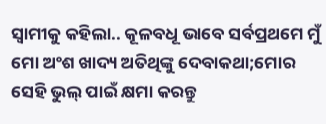ସ୍ବାମୀକୁ କହିଲା.. କୂଳବଧୂ ଭାବେ ସର୍ବପ୍ରଥମେ ମୁଁ ମୋ ଅଂଶ ଖାଦ୍ୟ ଅତିଥିଙ୍କୁ ଦେବାକଥା;ମୋର ସେହି ଭୁଲ୍ ପାଇଁ କ୍ଷମା କରନ୍ତୁ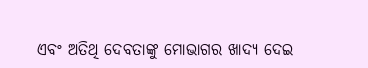ଏବଂ ଅତିଥି ଦେବତାଙ୍କୁ ମୋଭାଗର ଖାଦ୍ୟ ଦେଇ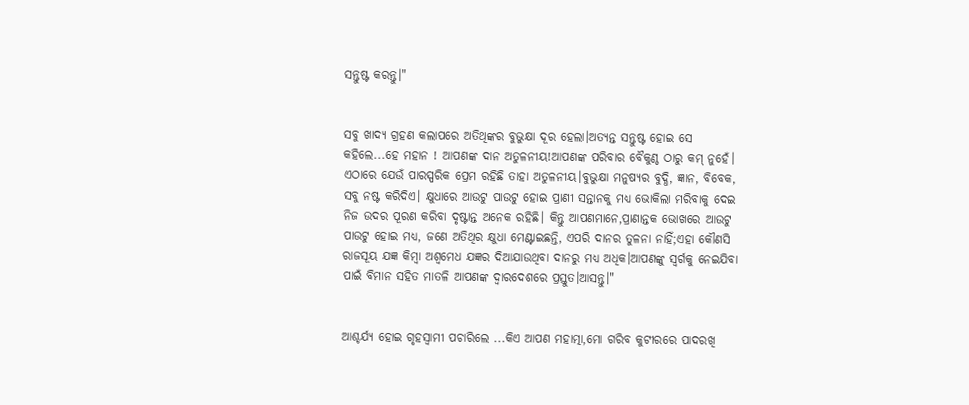ସନ୍ତୁଷ୍ଟ କରନ୍ତୁ।"


ସବୁ ଖାଦ୍ୟ ଗ୍ରହଣ କଲାପରେ ଅତିଥିଙ୍କର ବୁଭୁକ୍ଷା ଦୂର ହେଲା।ଅତ୍ୟନ୍ତ ସନ୍ତୁଷ୍ଟ ହୋଇ ସେ କହିଲେ...ହେ ମହାନ ! ଆପଣଙ୍କ ଦାନ ଅତୁଳନୀୟ!ଆପଣଙ୍କ ପରିବାର ବୈକୁଣ୍ଠ ଠାରୁ କମ୍ ନୁହେଁ। ଏଠାରେ ଯେଉଁ ପାରସ୍ପରିକ ପ୍ରେମ ରହିଛି ତାହା ଅତୁଳନୀୟ।ବୁଭୁକ୍ଷା ମନୁଷ୍ୟର ବୁଦ୍ଧି, ଜ୍ଞାନ, ବିବେକ, ସବୁ ନଷ୍ଟ କରିଦିଏ। କ୍ଷୁଧାରେ ଆଉଟୁ ପାଉଟୁ ହୋଇ ପ୍ରାଣୀ ସନ୍ତାନକୁ ମଧ୍ୟ ଭୋକିଲା ମରିବାକୁ ଦେଇ ନିଜ ଉଦର ପୂରଣ କରିବା ଦୃଷ୍ଟାନ୍ତ ଅନେକ ରହିଛି। କିନ୍ତୁ ଆପଣମାନେ,ପ୍ରାଣାନ୍ତକ ଭୋଖରେ ଆଉଟୁ ପାଉଟୁ ହୋଇ ମଧ୍ୟ, ଜଣେ ଅତିଥିର କ୍ଷୁଧା ମେଣ୍ଟାଇଛନ୍ତି, ଏପରି ଦାନର ତୁଳନା ନାହିଁ;ଏହା କୌଣସି ରାଜସୂୟ ଯଜ୍ଞ କିମ୍ବା ଅଶ୍ଵମେଧ ଯଜ୍ଞର ଦିଆଯାଉଥିବା ଦାନରୁ ମଧ୍ୟ ଅଧିକ।ଆପଣଙ୍କୁ ସ୍ବର୍ଗକୁ ନେଇଯିବା ପାଇଁ ବିମାନ ସହିତ ମାତଳି ଆପଣଙ୍କ ଦ୍ୱାରଦେଶରେ ପ୍ରସ୍ତୁତ।ଆସନ୍ତୁ।"


ଆଶ୍ଚର୍ଯ୍ୟ ହୋଇ ଗୃହସ୍ବାମୀ ପଚାରିଲେ ...କିଏ ଆପଣ ମହାତ୍ମା,ମୋ ଗରିବ କୁଟୀରରେ ପାଦରଖି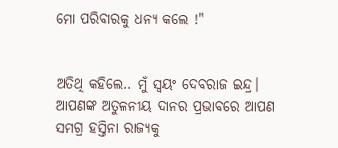ମୋ ପରିବାରକୁ ଧନ୍ୟ କଲେ !"


ଅତିଥି କହିଲେ.. ମୁଁ ସ୍ବୟଂ ଦେବରାଜ ଇନ୍ଦ୍ର। ଆପଣଙ୍କ ଅତୁଳନୀୟ ଦାନର ପ୍ରଭାବରେ ଆପଣ ସମଗ୍ର ହସ୍ତିନା ରାଜ୍ୟକୁ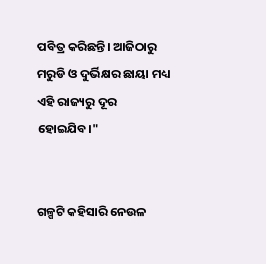ପବିତ୍ର କରିଛନ୍ତି। ଆଜିଠାରୁ ମରୁଡି ଓ ଦୁର୍ଭିକ୍ଷର ଛାୟା ମଧ୍ୟ ଏହି ରାଜ୍ୟରୁ ଦୂର ହୋଇଯିବ।"


ଗଳ୍ପଟି କହିସାରି ନେଉଳ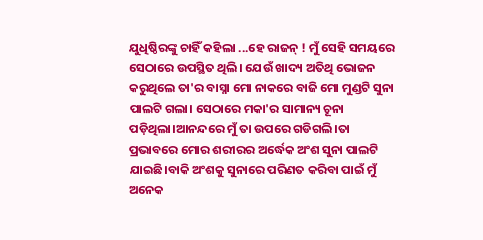ଯୁଧିଷ୍ଠିରଙ୍କୁ ଚାହିଁ କହିଲା ...ହେ ରାଜନ୍ ! ମୁଁ ସେହି ସମୟରେ ସେଠାରେ ଉପସ୍ଥିତ ଥିଲି। ଯେଉଁ ଖାଦ୍ୟ ଅତିଥି ଭୋଜନ କରୁଥିଲେ ତା'ର ବାସ୍ନା ମୋ ନାକରେ ବାଜି ମୋ ମୁଣ୍ଡଟି ସୁନା ପାଲଟି ଗଲା। ସେଠାରେ ମକା'ର ସାମାନ୍ୟ ଚୂନା ପଡ଼ିଥିଲା।ଆନନ୍ଦରେ ମୁଁ ତା ଉପରେ ଗଡିଗଲି।ତା ପ୍ରଭାବରେ ମୋର ଶରୀରର ଅର୍ଦ୍ଧେକ ଅଂଶ ସୁନା ପାଲଟି ଯାଇଛି।ବାକି ଅଂଶକୁ ସୁନାରେ ପରିଣତ କରିବା ପାଇଁ ମୁଁ ଅନେକ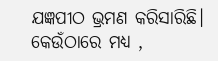ଯଜ୍ଞପୀଠ ଭ୍ରମଣ କରିସାରିଛି। କେଉଁଠାରେ ମଧ୍ୟ ,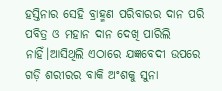ହସ୍ତିନାର ସେହି ବ୍ରାହ୍ମଣ ପରିବାରର ଦାନ ପରି ପବିତ୍ର ଓ ମହାନ ଦାନ ଦେଖି ପାରିଲି ନାହିଁ।ଆସିଥିଲି ଏଠାରେ ଯଜ୍ଞବେଦୀ ଉପରେ ଗଡ଼ି ଶରୀରର ବାକି ଅଂଶକୁ ସୁନା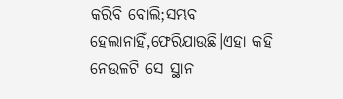କରିବି ବୋଲି;ସମ୍ଭବ ହେଲାନାହିଁ,ଫେରିଯାଉଛି।ଏହା କହି ନେଉଳଟି ସେ ସ୍ଥାନ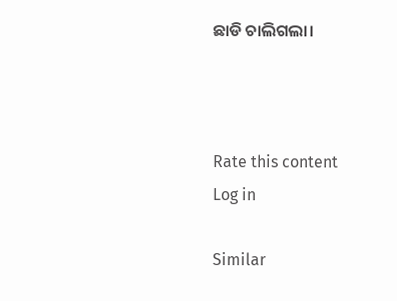ଛାଡି ଚାଲିଗଲା।



Rate this content
Log in

Similar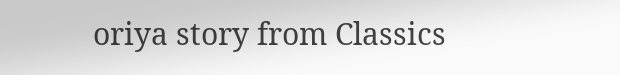oriya story from Classics